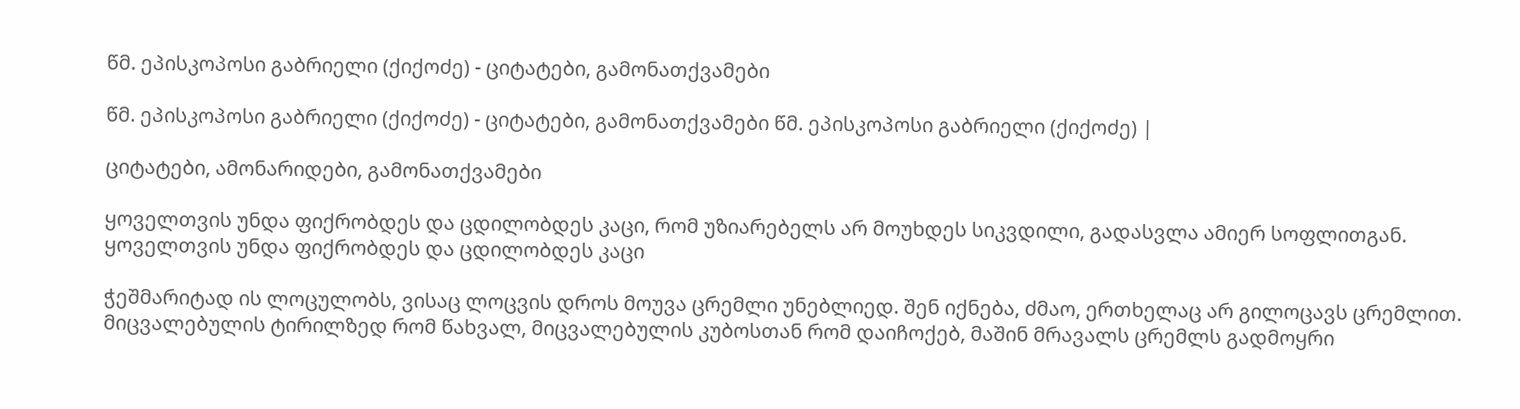წმ. ეპისკოპოსი გაბრიელი (ქიქოძე) - ციტატები, გამონათქვამები

წმ. ეპისკოპოსი გაბრიელი (ქიქოძე) - ციტატები, გამონათქვამები წმ. ეპისკოპოსი გაბრიელი (ქიქოძე) |

ციტატები, ამონარიდები, გამონათქვამები

ყოველთვის უნდა ფიქრობდეს და ცდილობდეს კაცი, რომ უზიარებელს არ მოუხდეს სიკვდილი, გადასვლა ამიერ სოფლითგან. ყოველთვის უნდა ფიქრობდეს და ცდილობდეს კაცი

ჭეშმარიტად ის ლოცულობს, ვისაც ლოცვის დროს მოუვა ცრემლი უნებლიედ. შენ იქნება, ძმაო, ერთხელაც არ გილოცავს ცრემლით. მიცვალებულის ტირილზედ რომ წახვალ, მიცვალებულის კუბოსთან რომ დაიჩოქებ, მაშინ მრავალს ცრემლს გადმოყრი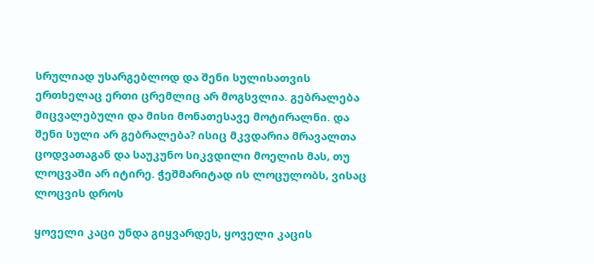სრულიად უსარგებლოდ და შენი სულისათვის ერთხელაც ერთი ცრემლიც არ მოგსვლია. გებრალება მიცვალებული და მისი მონათესავე მოტირალნი. და შენი სული არ გებრალება? ისიც მკვდარია მრავალთა ცოდვათაგან და საუკუნო სიკვდილი მოელის მას, თუ ლოცვაში არ იტირე. ჭეშმარიტად ის ლოცულობს, ვისაც ლოცვის დროს

ყოველი კაცი უნდა გიყვარდეს, ყოველი კაცის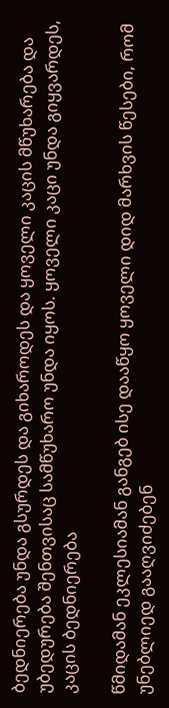ბედნიერება უნდა გსურდეს და გიხაროდეს და ყოველი კაცის მწუხარება და უბედურება შენთვისაც სამწუხარო უნდა იყოს. ყოველი კაცი უნდა გიყვარდეს, კაცის ბედნიერება

წმიდამან ეკლესიამან განგებ ისე დააწყო ყოველი დიდ მარხვის წესები, რომ უნებლიედ გააღვიძებენ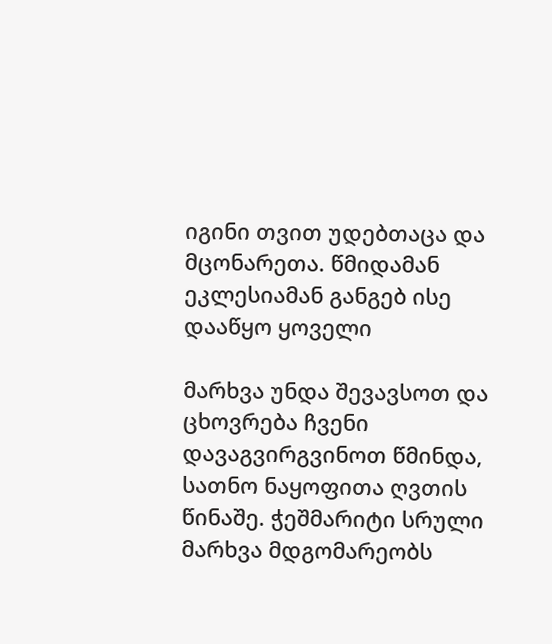იგინი თვით უდებთაცა და მცონარეთა. წმიდამან ეკლესიამან განგებ ისე დააწყო ყოველი

მარხვა უნდა შევავსოთ და ცხოვრება ჩვენი დავაგვირგვინოთ წმინდა, სათნო ნაყოფითა ღვთის წინაშე. ჭეშმარიტი სრული მარხვა მდგომარეობს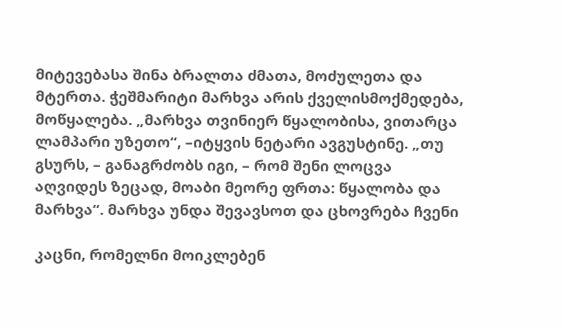მიტევებასა შინა ბრალთა ძმათა, მოძულეთა და მტერთა. ჭეშმარიტი მარხვა არის ქველისმოქმედება, მოწყალება. „მარხვა თვინიერ წყალობისა, ვითარცა ლამპარი უზეთო“, –იტყვის ნეტარი ავგუსტინე. „თუ გსურს, – განაგრძობს იგი, – რომ შენი ლოცვა აღვიდეს ზეცად, მოაბი მეორე ფრთა: წყალობა და მარხვა“. მარხვა უნდა შევავსოთ და ცხოვრება ჩვენი

კაცნი, რომელნი მოიკლებენ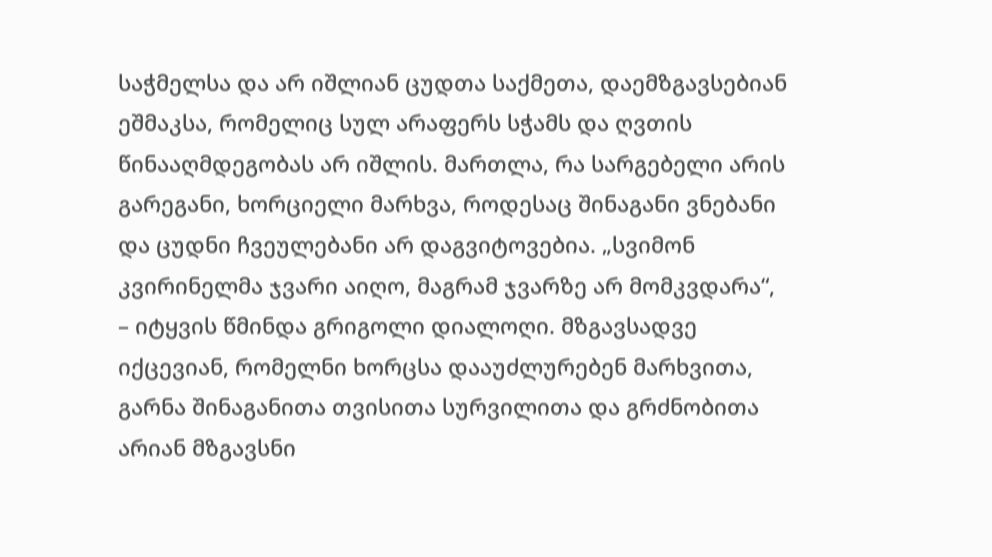საჭმელსა და არ იშლიან ცუდთა საქმეთა, დაემზგავსებიან ეშმაკსა, რომელიც სულ არაფერს სჭამს და ღვთის წინააღმდეგობას არ იშლის. მართლა, რა სარგებელი არის გარეგანი, ხორციელი მარხვა, როდესაც შინაგანი ვნებანი და ცუდნი ჩვეულებანი არ დაგვიტოვებია. „სვიმონ კვირინელმა ჯვარი აიღო, მაგრამ ჯვარზე არ მომკვდარა“, – იტყვის წმინდა გრიგოლი დიალოღი. მზგავსადვე იქცევიან, რომელნი ხორცსა დააუძლურებენ მარხვითა, გარნა შინაგანითა თვისითა სურვილითა და გრძნობითა არიან მზგავსნი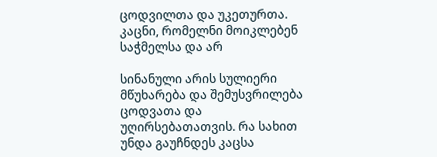ცოდვილთა და უკეთურთა. კაცნი, რომელნი მოიკლებენ საჭმელსა და არ

სინანული არის სულიერი მწუხარება და შემუსვრილება ცოდვათა და უღირსებათათვის. რა სახით უნდა გაუჩნდეს კაცსა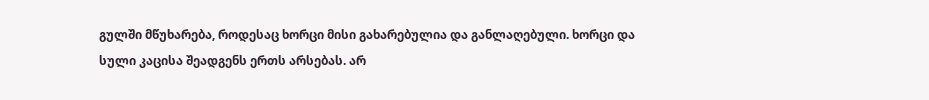გულში მწუხარება, როდესაც ხორცი მისი გახარებულია და განლაღებული. ხორცი და სული კაცისა შეადგენს ერთს არსებას. არ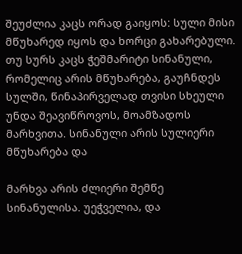შეუძლია კაცს ორად გაიყოს: სული მისი მწუხარედ იყოს და ხორცი გახარებული. თუ სურს კაცს ჭეშმარიტი სინანული, რომელიც არის მწუხარება, გაუჩნდეს სულში, წინაპირველად თვისი სხეული უნდა შეავიწროვოს, მოამზადოს მარხვითა. სინანული არის სულიერი მწუხარება და

მარხვა არის ძლიერი შემწე სინანულისა. უეჭველია, და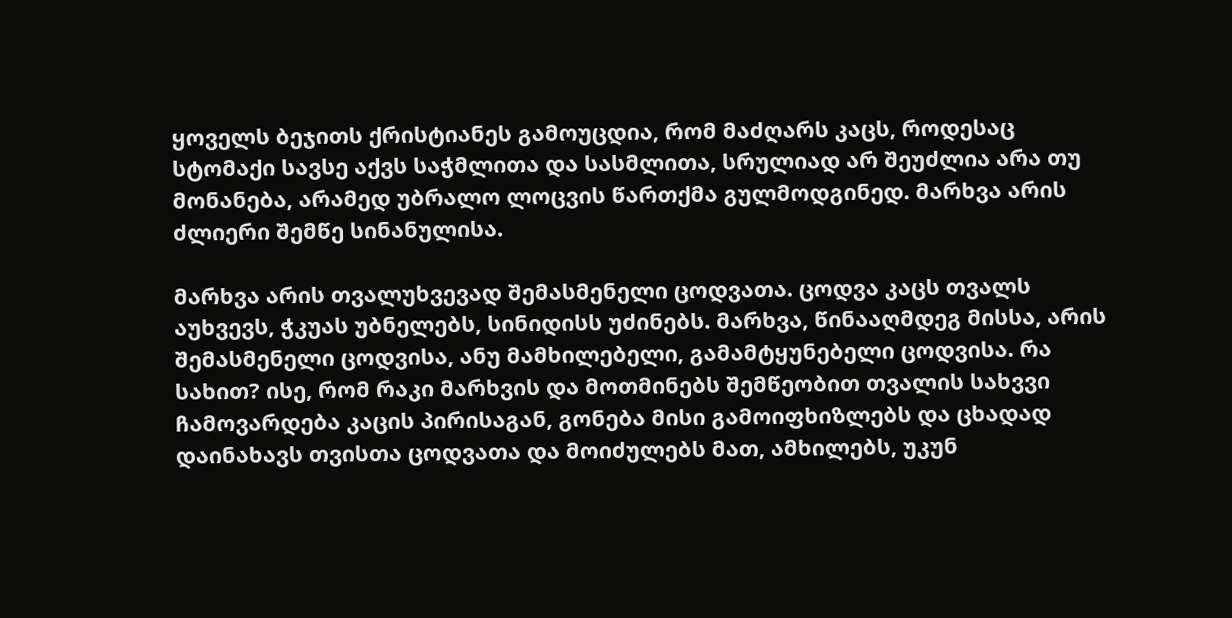ყოველს ბეჯითს ქრისტიანეს გამოუცდია, რომ მაძღარს კაცს, როდესაც სტომაქი სავსე აქვს საჭმლითა და სასმლითა, სრულიად არ შეუძლია არა თუ მონანება, არამედ უბრალო ლოცვის წართქმა გულმოდგინედ. მარხვა არის ძლიერი შემწე სინანულისა.

მარხვა არის თვალუხვევად შემასმენელი ცოდვათა. ცოდვა კაცს თვალს აუხვევს, ჭკუას უბნელებს, სინიდისს უძინებს. მარხვა, წინააღმდეგ მისსა, არის შემასმენელი ცოდვისა, ანუ მამხილებელი, გამამტყუნებელი ცოდვისა. რა სახით? ისე, რომ რაკი მარხვის და მოთმინებს შემწეობით თვალის სახვვი ჩამოვარდება კაცის პირისაგან, გონება მისი გამოიფხიზლებს და ცხადად დაინახავს თვისთა ცოდვათა და მოიძულებს მათ, ამხილებს, უკუნ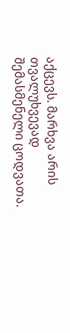აქცევს. მარხვა არის თვალუხვევად შემასმენელი ცოდვათა.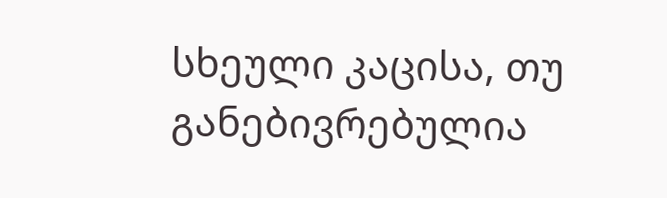სხეული კაცისა, თუ განებივრებულია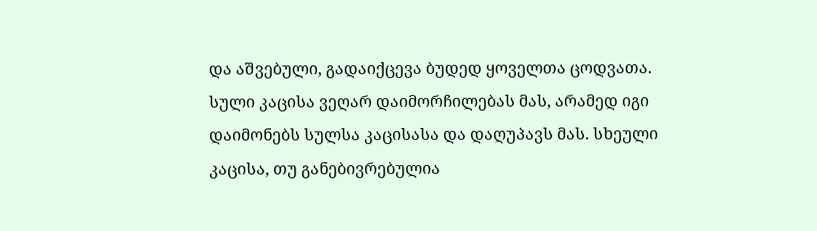და აშვებული, გადაიქცევა ბუდედ ყოველთა ცოდვათა. სული კაცისა ვეღარ დაიმორჩილებას მას, არამედ იგი დაიმონებს სულსა კაცისასა და დაღუპავს მას. სხეული კაცისა, თუ განებივრებულია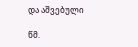და აშვებული

წმ.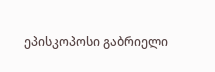ეპისკოპოსი გაბრიელი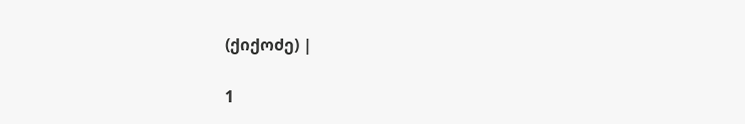(ქიქოძე) |

1